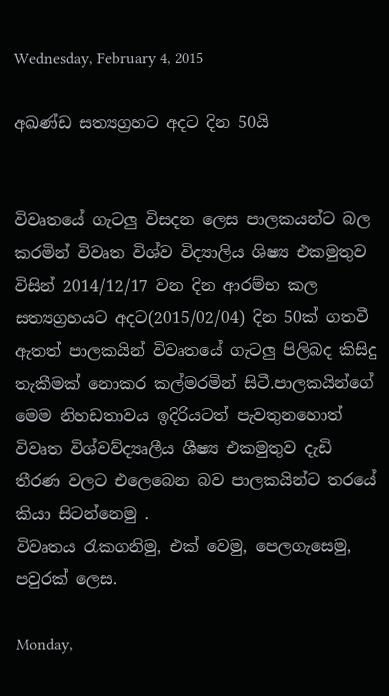Wednesday, February 4, 2015

අඛණ්ඩ සත්‍යග්‍රහට අදට දින 50යි


විවෘතයේ ගැටලු විසදන ලෙස පාලකයන්ට බල කරමින් විවෘත විශ්ව විද්‍යාලිය ශිෂ්‍ය එකමුතුව විසින් 2014/12/17 වන දින ආරම්භ කල සත්‍යග්‍රහයට අදට(2015/02/04) දින 50ක් ගතවී ඇතත් පාලකයින් විවෘතයේ ගැටලු පිලිබද කිසිදු තැකීමක් නොකර කල්මරමින් සිටී.පාලකයින්ගේ මෙම නිහඩතාවය ඉදිරියටත් පැවතුනහොත් විවෘත විශ්වව්ද්‍යෘලීය ශීෂ්‍ය එකමුතුව දැඩි තීරණ වලට එලෙබෙන බව පාලකයින්ට තරයේ කියා සිටන්නෙමු .
විවෘතය රැකගනිමු, එක් වෙමු, පෙලගැසෙමු, පවුරක් ලෙස.

Monday,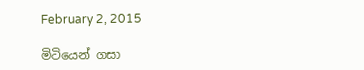February 2, 2015

මිටියෙන් ගසා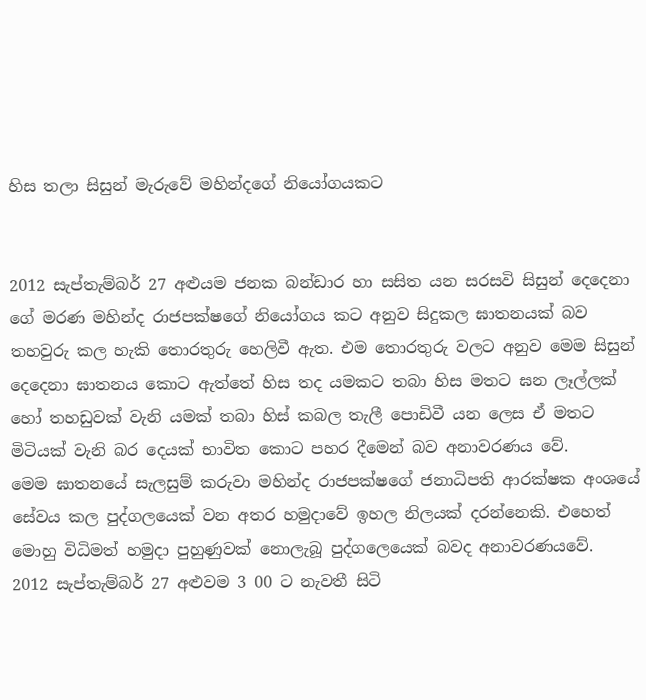හිස තලා සිසුන් මැරුවේ මහින්දගේ නියෝගයකට


2012 සැප්තැම්බර් 27 අළුයම ජනක බන්ඩාර හා සසිත යන සරසවි සිසුන් දෙදෙනා ගේ මරණ මහින්ද රාජපක්ෂගේ නියෝගය කට අනුව සිදුකල ඝාතනයක් බව තහවුරු කල හැකි තොරතුරු හෙලිවී ඇත. එම තොරතුරු වලට අනුව මෙම සිසුන් දෙදෙනා ඝාතනය කොට ඇත්තේ හිස තද යමකට තබා හිස මතට ඝන ලෑල්ලක් හෝ තහඩුවක් වැනි යමක් තබා හිස් කබල තැලී පොඩිවී යන ලෙස ඒ මතට මිටියක් වැනි බර දෙයක් භාවිත කොට පහර දීමෙන් බව අනාවරණය වේ.
මෙම ඝාතනයේ සැලසුම් කරුවා මහින්ද රාජපක්ෂගේ ජනාධිපති ආරක්ෂක අංශයේ සේවය කල පුද්ගලයෙක් වන අතර හමුදාවේ ඉහල නිලයක් දරන්නෙකි. එහෙත් මොහු විධිමත් හමුදා පුහුණුවක් නොලැබූ පුද්ගලෙයෙක් බවද අනාවරණයවේ.
2012 සැප්තැම්බර් 27 අළුවම 3 00 ට නැවතී සිටි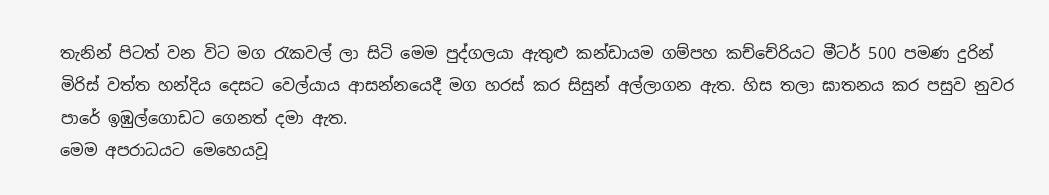තැනින් පිටත් වන විට මග රැකවල් ලා සිටි මෙම පුද්ගලයා ඇතුළු කන්ඩායම ගම්පහ කච්චේරියට මීටර් 500 පමණ දුරින් මිරිස් වත්ත හන්දිය දෙසට වෙල්යාය ආසන්නයෙදී මග හරස් කර සිසුන් අල්ලාගන ඇත. හිස තලා ඝාතනය කර පසුව නුවර පාරේ ඉඹුල්ගොඩට ගෙනත් දමා ඇත.
මෙම අපරාධයට මෙහෙයවූ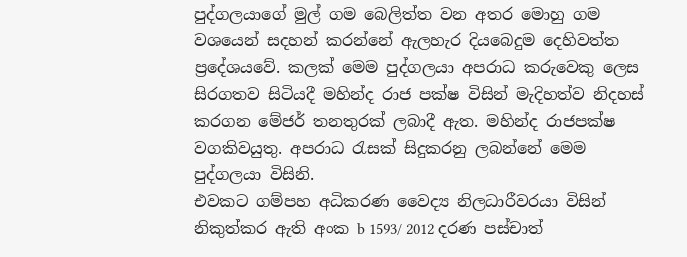පුද්ගලයාගේ මුල් ගම බෙලිත්ත වන අතර මොහු ගම වශයෙන් සදහන් කරන්නේ ඇලහැර දියබෙදුම දෙහිවත්ත ප්‍රදේශයවේ. කලක් මෙම පුද්ගලයා අපරාධ කරුවෙකු ලෙස සිරගතව සිටියදී මහින්ද රාජ පක්ෂ විසින් මැදිහත්ව නිදහස් කරගන මේජර් තනතුරක් ලබාදී ඇත. මහින්ද රාජපක්ෂ වගකිවයුතු. අපරාධ රැසක් සිදුකරනු ලබන්නේ මෙම පුද්ගලයා විසිනි.
එවකට ගම්පහ අධිකරණ වෛද්‍ය නිලධාරීවරයා විසින් නිකුත්කර ඇති අංක b 1593/ 2012 දරණ පස්චාත්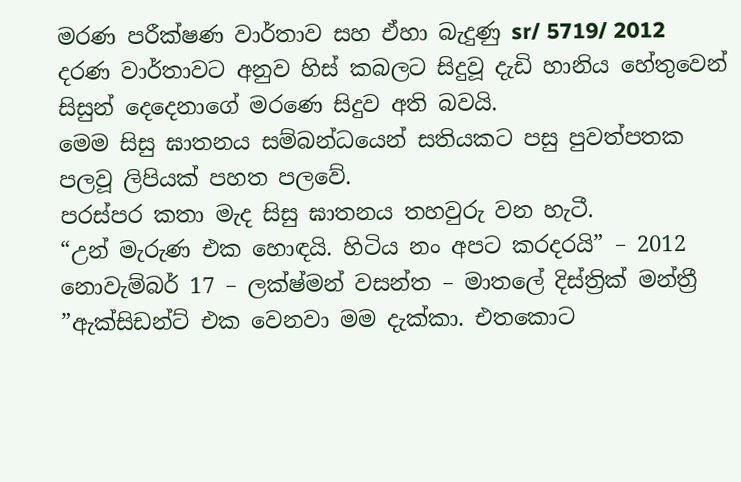මරණ පරීක්ෂණ වාර්තාව සහ ඒහා බැදුණු sr/ 5719/ 2012 දරණ වාර්තාවට අනුව හිස් කබලට සිදුවූ දැඩි හානිය හේතුවෙන් සිසුන් දෙදෙනාගේ මරණෙ සිදුව අති බවයි.
මෙම සිසු ඝාතනය සම්බන්ධයෙන් සතියකට පසු පුවත්පතක පලවූ ලිපියක් පහත පලවේ.
පරස්පර කතා මැද සිසු ඝාතනය තහවුරු වන හැටී.
“උන් මැරුණ එක හොඳයි. හිටිය නං අපට කරදරයි” – 2012 නොවැම්බර් 17 – ලක්ෂ්මන් වසන්ත – මාතලේ දිස්ත්‍රික් මන්ත්‍රී
”ඇක්සිඩන්ට් එක වෙනවා මම දැක්කා. එතකොට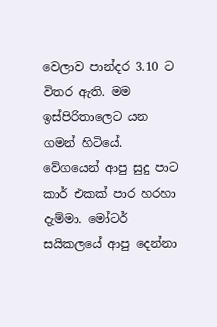වෙලාව පාන්දර 3.10 ට විතර ඇති. මම ඉස්පිරිතාලෙට යන ගමන් හිටියේ. වේගයෙන් ආපු සුදු පාට කාර් එකක් පාර හරහා දැම්මා. මෝටර් සයිකලයේ ආපු දෙන්නා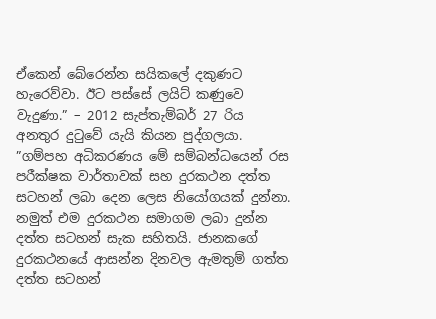ඒකෙන් බේරෙන්න සයිකලේ දකුණට හැරෙව්වා. ඊට පස්සේ ලයිට් කණුවෙ වැදුණා.” – 2012 සැප්තැම්බර් 27 රිය අනතුර දුටුවේ යැයි කියන පුද්ගලයා.
”ගම්පහ අධිකරණය මේ සම්බන්ධයෙන් රස පරීක්ෂක වාර්තාවක් සහ දුරකථන දත්ත සටහන් ලබා දෙන ලෙස නියෝගයක් දුන්නා. නමුත් එම දුරකථන සමාගම ලබා දුන්න දත්ත සටහන් සැක සහිතයි. ජානකගේ දුරකථනයේ ආසන්න දිනවල ඇමතුම් ගත්ත දත්ත සටහන්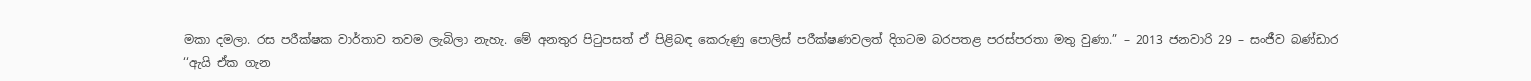මකා දමලා. රස පරීක්ෂක වාර්තාව තවම ලැබිලා නැහැ. මේ අනතුර පිටුපසත් ඒ පිළිබඳ කෙරුණු පොලිස් පරීක්ෂණවලත් දිගටම බරපතළ පරස්පරතා මතු වුණා.” – 2013 ජනවාරි 29 – සංජීව බණ්ඩාර
‘‘ඇයි ඒක ගැන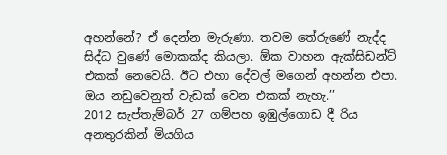අහන්නේ? ඒ දෙන්න මැරුණා. තවම තේරුණේ නැද්ද සිද්ධ වුණේ මොකක්ද කියලා. ඕක වාහන ඇක්සිඩන්ට් එකක් නෙවෙයි. ඊට එහා දේවල් මගෙන් අහන්න එපා. ඔය නඩුවෙනුත් වැඩක් වෙන එකක් නැහැ.’’
2012 සැප්තැම්බර් 27 ගම්පහ ඉඹුල්ගොඩ දී රිය අනතුරකින් මියගිය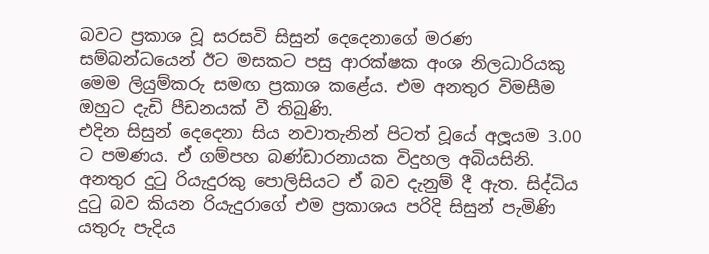බවට ප්‍රකාශ වූ සරසවි සිසුන් දෙදෙනාගේ මරණ සම්බන්ධයෙන් ඊට මසකට පසු ආරක්ෂක අංශ නිලධාරියකු මෙම ලියුම්කරු සමඟ ප්‍රකාශ කළේය. එම අනතුර විමසීම ඔහුට දැඩි පීඩනයක් වී තිබුණි.
එදින සිසුන් දෙදෙනා සිය නවාතැනින් පිටත් වූයේ අලූයම 3.00 ට පමණය. ඒ ගම්පහ බණ්ඩාරනායක විදුහල අබියසිනි. අනතුර දුටු රියැදුරකු පොලිසියට ඒ බව දැනුම් දී ඇත. සිද්ධිය දුටු බව කියන රියැදුරාගේ එම ප්‍රකාශය පරිදි සිසුන් පැමිණි යතුරු පැදිය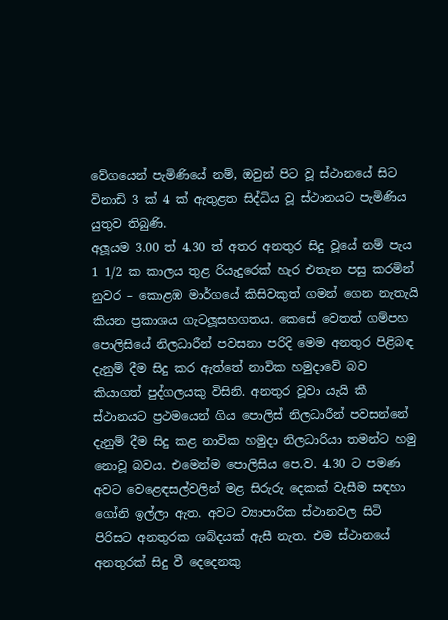වේගයෙන් පැමිණියේ නම්, ඔවුන් පිට වූ ස්ථානයේ සිට විනාඩි 3 ක් 4 ක් ඇතුළත සිද්ධිය වූ ස්ථානයට පැමිණිය යුතුව තිබුණි.
අලූයම 3.00 ත් 4.30 ත් අතර අනතුර සිදු වූයේ නම් පැය 1 1/2 ක කාලය තුළ රියැදුරෙක් හැර එතැන පසු කරමින් නුවර – කොළඹ මාර්ගයේ කිසිවකුත් ගමන් ගෙන නැතැයි කියන ප්‍රකාශය ගැටලූසහගතය. කෙසේ වෙතත් ගම්පහ පොලිසියේ නිලධාරීන් පවසනා පරිදි මෙම අනතුර පිළිබඳ දැනුම් දීම සිදු කර ඇත්තේ නාවික හමුදාවේ බව කියාගත් පුද්ගලයකු විසිනි. අනතුර වූවා යැයි කී ස්ථානයට ප්‍රථමයෙන් ගිය පොලිස් නිලධාරීන් පවසන්නේ දැනුම් දීම සිදු කළ නාවික හමුදා නිලධාරියා තමන්ට හමු නොවූ බවය. එමෙන්ම පොලිසිය පෙ.ව. 4.30 ට පමණ අවට වෙළෙඳසල්වලින් මළ සිරුරු දෙකක් වැසීම සඳහා ගෝනි ඉල්ලා ඇත. අවට ව්‍යාපාරික ස්ථානවල සිටි පිරිසට අනතුරක ශබ්දයක් ඇසී නැත. එම ස්ථානයේ අනතුරක් සිදු වී දෙදෙනකු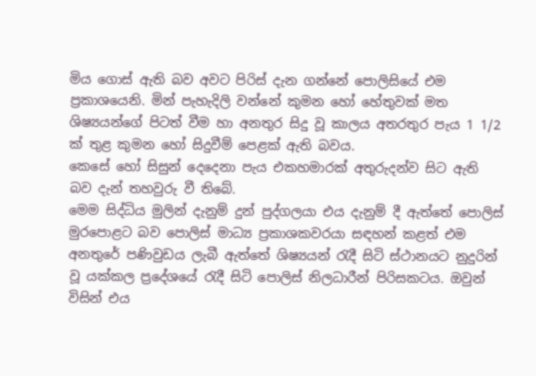මිය ගොස් ඇති බව අවට පිරිස් දැන ගන්නේ පොලිසියේ එම ප්‍රකාශයෙනි. මින් පැහැදිලි වන්නේ කුමන හෝ හේතුවක් මත ශිෂ්‍යයන්ගේ පිටත් වීම හා අනතුර සිදු වූ කාලය අතරතුර පැය 1 1/2 ක් තුළ කුමන හෝ සිදුවීම් පෙළක් ඇති බවය.
කෙසේ හෝ සිසුන් දෙදෙනා පැය එකහමාරක් අතුරුදන්ව සිට ඇති බව දැන් තහවුරු වී තිබේ.
මෙම සිද්ධිය මුලින් දැනුම් දුන් පුද්ගලයා එය දැනුම් දී ඇත්තේ පොලිස් මුරපොළට බව පොලිස් මාධ්‍ය ප්‍රකාශකවරයා සඳහන් කළත් එම අනතුරේ පණිවුඩය ලැබී ඇත්තේ ශිෂ්‍යයන් රැදී සිටි ස්ථානයට නුදුරින් වූ යක්කල ප්‍රදේශයේ රැදී සිටි පොලිස් නිලධාරීන් පිරිසකටය. ඔවුන් විසින් එය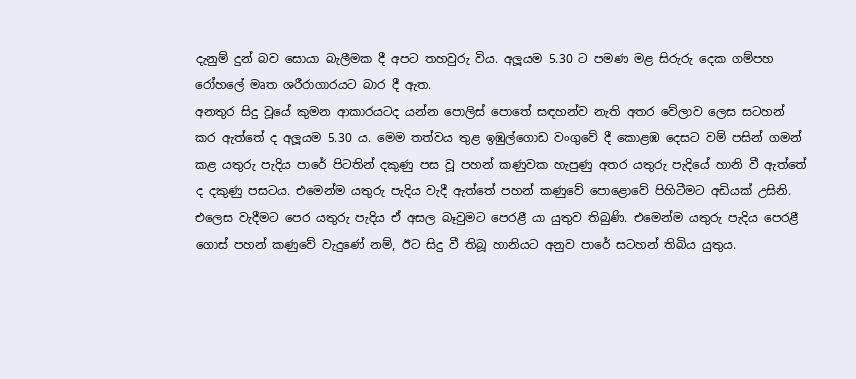දැනුම් දුන් බව සොයා බැලීමක දී අපට තහවුරු විය. අලූයම 5.30 ට පමණ මළ සිරුරු දෙක ගම්පහ රෝහලේ මෘත ශරීරාගාරයට බාර දී ඇත.
අනතුර සිදු වූයේ කුමන ආකාරයටද යන්න පොලිස් පොතේ සඳහන්ව නැති අතර වේලාව ලෙස සටහන් කර ඇත්තේ ද අලූයම 5.30 ය. මෙම තත්වය තුළ ඉඹුල්ගොඩ වංගුවේ දී කොළඹ දෙසට වම් පසින් ගමන් කළ යතුරු පැදිය පාරේ පිටතින් දකුණු පස වූ පහන් කණුවක හැපුණු අතර යතුරු පැදියේ හානි වී ඇත්තේ ද දකුණු පසටය. එමෙන්ම යතුරු පැදිය වැදී ඇත්තේ පහන් කණුවේ පොළොවේ පිහිටීමට අඩියක් උසිනි. එලෙස වැදීමට පෙර යතුරු පැදිය ඒ අසල බෑවුමට පෙරළී යා යුතුව තිබුණි. එමෙන්ම යතුරු පැදිය පෙරළී ගොස් පහන් කණුවේ වැදුණේ නම්, ඊට සිදු වී තිබූ හානියට අනුව පාරේ සටහන් තිබිය යුතුය.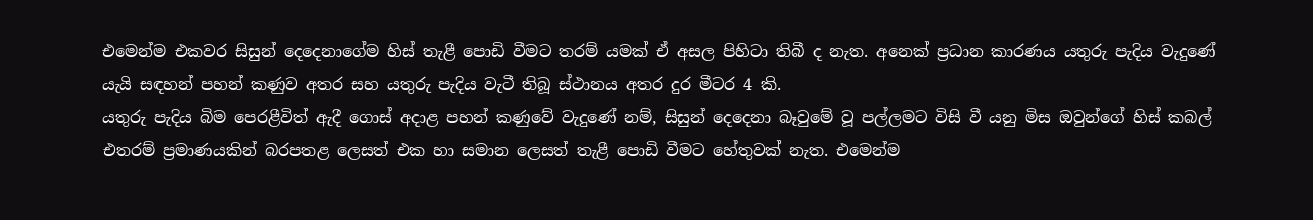එමෙන්ම එකවර සිසුන් දෙදෙනාගේම හිස් තැළී පොඩි වීමට තරම් යමක් ඒ අසල පිහිටා තිබී ද නැත. අනෙක් ප්‍රධාන කාරණය යතුරු පැදිය වැදුණේ යැයි සඳහන් පහන් කණුව අතර සහ යතුරු පැදිය වැටී තිබූ ස්ථානය අතර දුර මීටර 4 කි.
යතුරු පැදිය බිම පෙරළීවිත් ඇදී ගොස් අදාළ පහන් කණුවේ වැදුණේ නම්, සිසුන් දෙදෙනා බෑවුමේ වූ පල්ලමට විසි වී යනු මිස ඔවුන්ගේ හිස් කබල් එතරම් ප්‍රමාණයකින් බරපතළ ලෙසත් එක හා සමාන ලෙසත් තැළී පොඩි වීමට හේතුවක් නැත. එමෙන්ම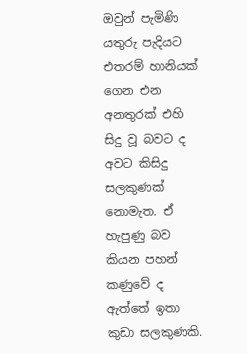ඔවුන් පැමිණි යතුරු පැදියට එතරම් හානියක් ගෙන එන අනතුරක් එහි සිදු වූ බවට ද අවට කිසිදු සලකුණක් නොමැත. ඒ හැපුණු බව කියන පහන් කණුවේ ද ඇත්තේ ඉතා කුඩා සලකුණකි.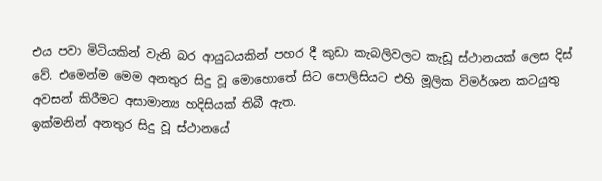එය පවා මිටියකින් වැනි බර ආයුධයකින් පහර දී කුඩා කැබලිවලට කැඩූ ස්ථානයක් ලෙස දිස් වේ. එමෙන්ම මෙම අනතුර සිදු වූ මොහොතේ සිට පොලිසියට එහි මූලික විමර්ශන කටයුතු අවසන් කිරීමට අසාමාන්‍ය හදිසියක් තිබී ඇත.
ඉක්මනින් අනතුර සිදු වූ ස්ථානයේ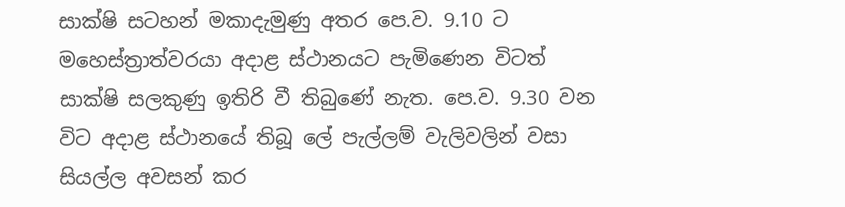සාක්ෂි සටහන් මකාදැමුණු අතර පෙ.ව. 9.10 ට මහෙස්ත්‍රාත්වරයා අදාළ ස්ථානයට පැමිණෙන විටත් සාක්ෂි සලකුණු ඉතිරි වී තිබුණේ නැත. පෙ.ව. 9.30 වන විට අදාළ ස්ථානයේ තිබූ ලේ පැල්ලම් වැලිවලින් වසා සියල්ල අවසන් කර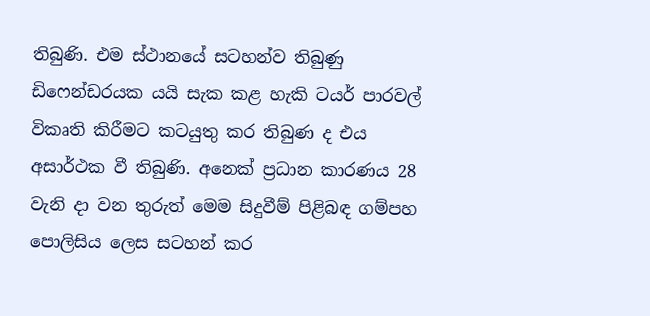තිබුණි. එම ස්ථානයේ සටහන්ව තිබුණු ඩිෆෙන්ඩරයක යයි සැක කළ හැකි ටයර් පාරවල් විකෘති කිරීමට කටයුතු කර තිබුණ ද එය අසාර්ථක වී තිබුණි. අනෙක් ප්‍රධාන කාරණය 28 වැනි දා වන තුරුත් මෙම සිදුවීම් පිළිබඳ ගම්පහ පොලිසිය ලෙස සටහන් කර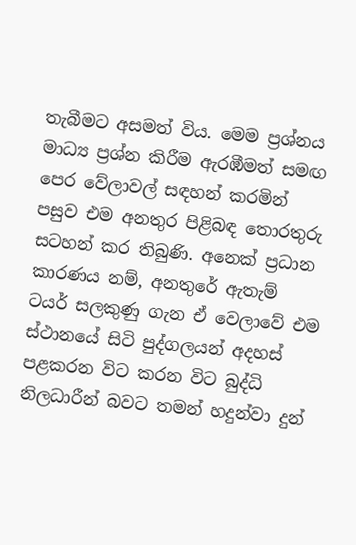තැබීමට අසමත් විය. මෙම ප්‍රශ්නය මාධ්‍ය ප්‍රශ්න කිරීම ඇරඹීමත් සමඟ පෙර වේලාවල් සඳහන් කරමින් පසුව එම අනතුර පිළිබඳ තොරතුරු සටහන් කර තිබුණි. අනෙක් ප්‍රධාන කාරණය නම්, අනතුරේ ඇතැම් ටයර් සලකුණු ගැන ඒ වෙලාවේ එම ස්ථානයේ සිටි පුද්ගලයන් අදහස් පළකරන විට කරන විට බුද්ධි නිලධාරීන් බවට තමන් හදුන්වා දුන්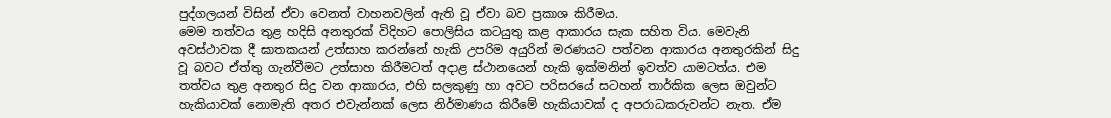පුද්ගලයන් විසින් ඒවා වෙනත් වාහනවලින් ඇති වූ ඒවා බව ප්‍රකාශ කිරීමය.
මෙම තත්වය තුළ හදිසි අනතුරක් විදිහට පොලිසිය කටයුතු කළ ආකාරය සැක සහිත විය. මෙවැනි අවස්ථාවක දී ඝාතකයන් උත්සාහ කරන්නේ හැකි උපරිම අයුරින් මරණයට පත්වන ආකාරය අනතුරකින් සිදු වූ බවට ඒත්තු ගැන්වීමට උත්සාහ කිරීමටත් අදාළ ස්ථානයෙන් හැකි ඉක්මනින් ඉවත්ව යාමටත්ය. එම තත්වය තුළ අනතුර සිදු වන ආකාරය, එහි සලකුණු හා අවට පරිසරයේ සටහන් තාර්කික ලෙස ඔවුන්ට හැකියාවක් නොමැති අතර එවැන්නක් ලෙස නිර්මාණය කිරීමේ හැකියාවක් ද අපරාධකරුවන්ට නැත. ඒම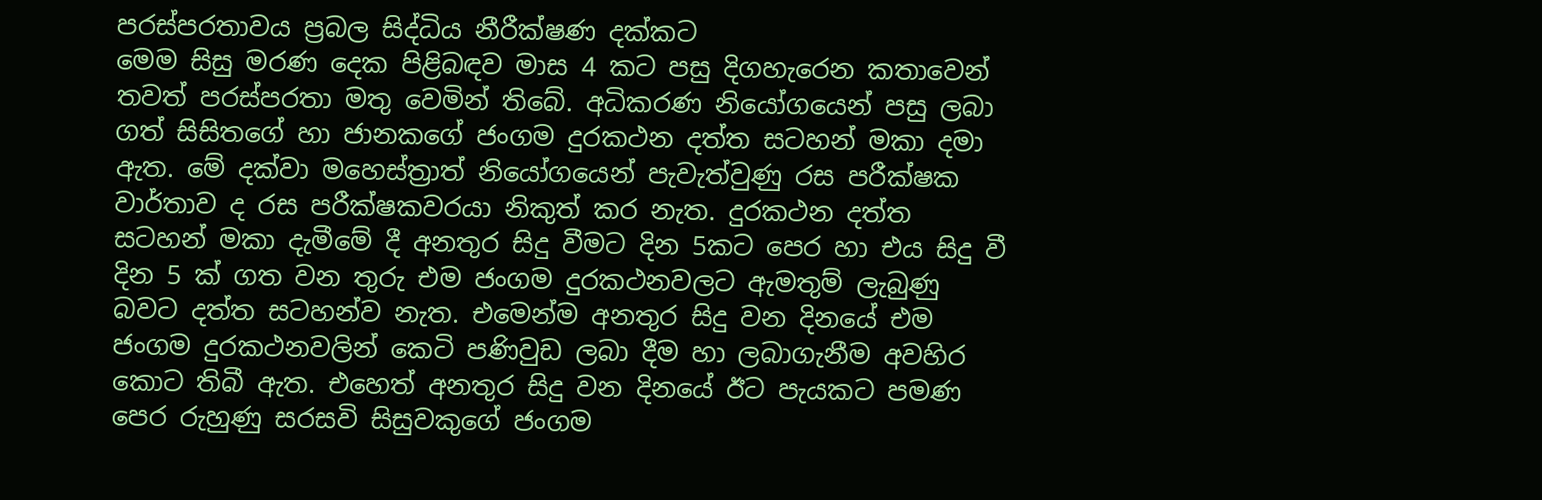පරස්පරතාවය ප්‍රබල සිද්ධිය නීරීක්ෂණ දක්කට
මෙම සිසු මරණ දෙක පිළිබඳව මාස 4 කට පසු දිගහැරෙන කතාවෙන් තවත් පරස්පරතා මතු වෙමින් තිබේ. අධිකරණ නියෝගයෙන් පසු ලබා ගත් සිසිතගේ හා ජානකගේ ජංගම දුරකථන දත්ත සටහන් මකා දමා ඇත. මේ දක්වා මහෙස්ත්‍රාත් නියෝගයෙන් පැවැත්වුණු රස පරීක්ෂක වාර්තාව ද රස පරීක්ෂකවරයා නිකුත් කර නැත. දුරකථන දත්ත සටහන් මකා දැමීමේ දී අනතුර සිදු වීමට දින 5කට පෙර හා එය සිදු වී දින 5 ක් ගත වන තුරු එම ජංගම දුරකථනවලට ඇමතුම් ලැබුණු බවට දත්ත සටහන්ව නැත. එමෙන්ම අනතුර සිදු වන දිනයේ එම ජංගම දුරකථනවලින් කෙටි පණිවුඩ ලබා දීම හා ලබාගැනීම අවහිර කොට තිබී ඇත. එහෙත් අනතුර සිදු වන දිනයේ ඊට පැයකට පමණ පෙර රුහුණු සරසවි සිසුවකුගේ ජංගම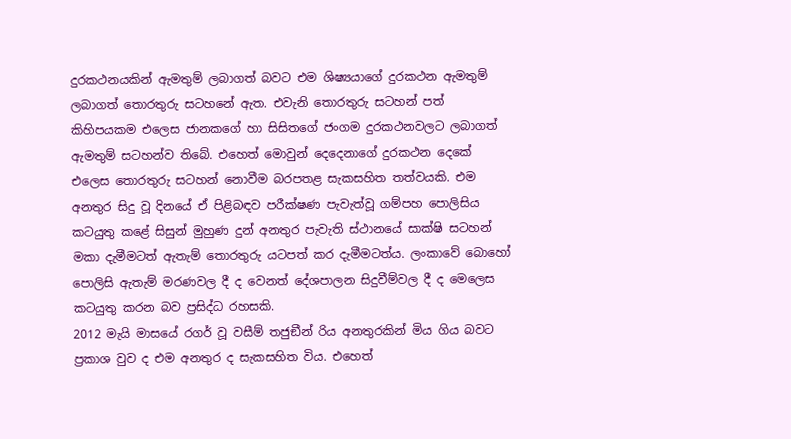දුරකථනයකින් ඇමතුම් ලබාගත් බවට එම ශිෂ්‍යයාගේ දුරකථන ඇමතුම් ලබාගත් තොරතුරු සටහනේ ඇත. එවැනි තොරතුරු සටහන් පත් කිහිපයකම එලෙස ජානකගේ හා සිසිතගේ ජංගම දුරකථනවලට ලබාගත් ඇමතුම් සටහන්ව තිබේ. එහෙත් මොවුන් දෙදෙනාගේ දුරකථන දෙකේ එලෙස තොරතුරු සටහන් නොවීම බරපතළ සැකසහිත තත්වයකි. එම අනතුර සිදු වූ දිනයේ ඒ පිළිබඳව පරීක්ෂණ පැවැත්වූ ගම්පහ පොලිසිය කටයුතු කළේ සිසුන් මුහුණ දුන් අනතුර පැවැති ස්ථානයේ සාක්ෂි සටහන් මකා දැමීමටත් ඇතැම් තොරතුරු යටපත් කර දැමීමටත්ය. ලංකාවේ බොහෝ පොලිසි ඇතැම් මරණවල දී ද වෙනත් දේශපාලන සිදුවීම්වල දී ද මෙලෙස කටයුතු කරන බව ප්‍රසිද්ධ රහසකි.
2012 මැයි මාසයේ රගර් වූ වසීම් තජුඞීන් රිය අනතුරකින් මිය ගිය බවට ප්‍රකාශ වුව ද එම අනතුර ද සැකසහිත විය. එහෙත්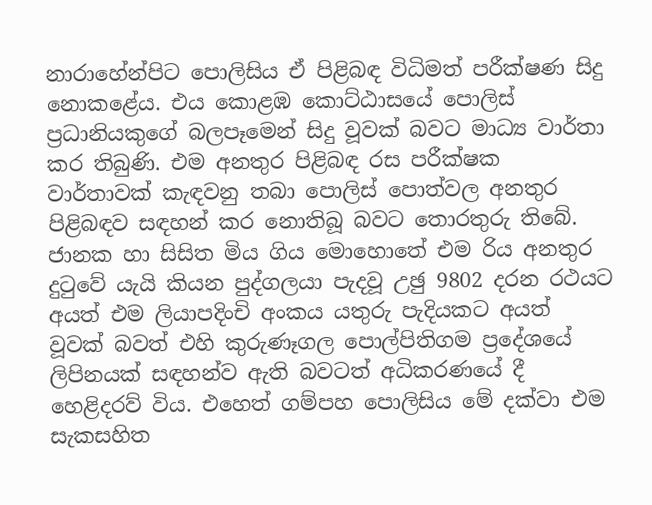නාරාහේන්පිට පොලිසිය ඒ පිළිබඳ විධිමත් පරීක්ෂණ සිදු නොකළේය. එය කොළඹ කොට්ඨාසයේ පොලිස් ප්‍රධානියකුගේ බලපෑමෙන් සිදු වූවක් බවට මාධ්‍ය වාර්තා කර තිබුණි. එම අනතුර පිළිබඳ රස පරීක්ෂක වාර්තාවක් කැඳවනු තබා පොලිස් පොත්වල අනතුර පිළිබඳව සඳහන් කර නොතිබූ බවට තොරතුරු තිබේ.
ජානක හා සිසිත මිය ගිය මොහොතේ එම රිය අනතුර දුටුවේ යැයි කියන පුද්ගලයා පැදවූ උඡු 9802 දරන රථයට අයත් එම ලියාපදිංචි අංකය යතුරු පැදියකට අයත් වූවක් බවත් එහි කුරුණෑගල පොල්පිතිගම ප්‍රදේශයේ ලිපිනයක් සඳහන්ව ඇති බවටත් අධිකරණයේ දී හෙළිදරව් විය. එහෙත් ගම්පහ පොලිසිය මේ දක්වා එම සැකසහිත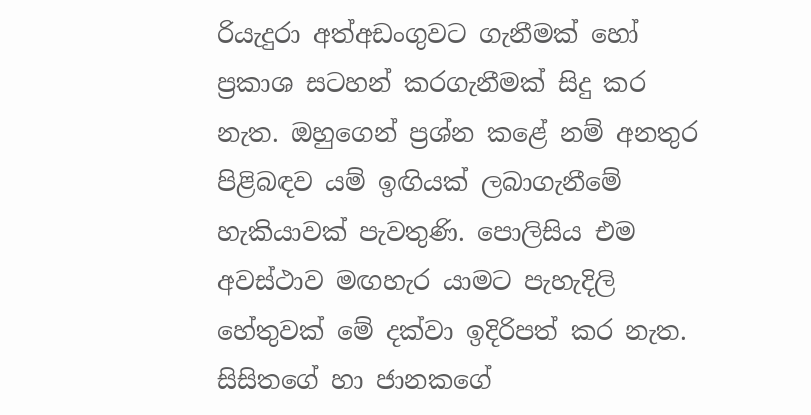රියැදුරා අත්අඩංගුවට ගැනීමක් හෝ ප්‍රකාශ සටහන් කරගැනීමක් සිදු කර නැත. ඔහුගෙන් ප්‍රශ්න කළේ නම් අනතුර පිළිබඳව යම් ඉඟියක් ලබාගැනීමේ හැකියාවක් පැවතුණි. පොලිසිය එම අවස්ථාව මඟහැර යාමට පැහැදිලි හේතුවක් මේ දක්වා ඉදිරිපත් කර නැත. සිසිතගේ හා ජානකගේ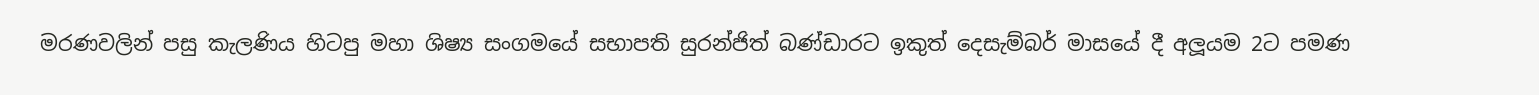මරණවලින් පසු කැලණිය හිටපු මහා ශිෂ්‍ය සංගමයේ සභාපති සුරන්ජිත් බණ්ඩාරට ඉකුත් දෙසැම්බර් මාසයේ දී අලූයම 2ට පමණ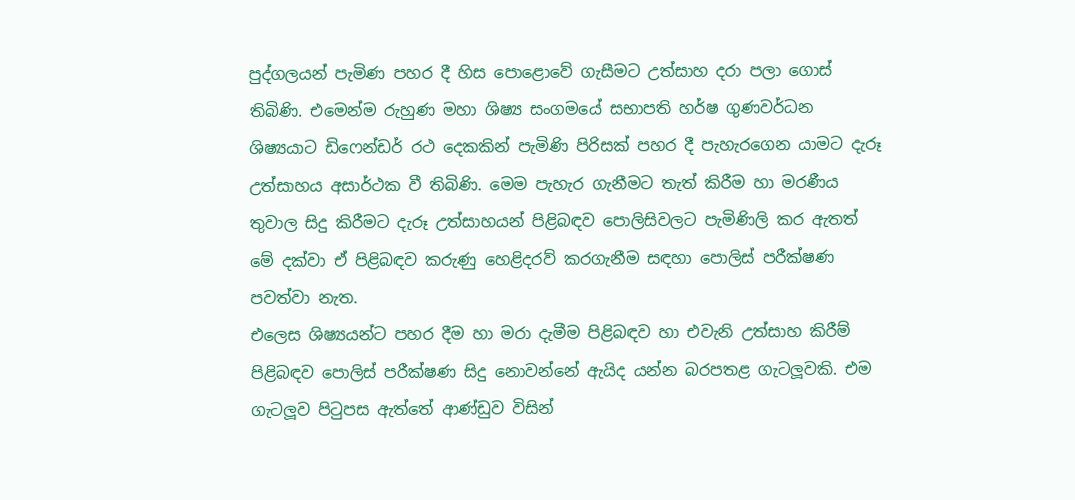පුද්ගලයන් පැමිණ පහර දී හිස පොළොවේ ගැසීමට උත්සාහ දරා පලා ගොස් තිබිණි. එමෙන්ම රුහුණ මහා ශිෂ්‍ය සංගමයේ සභාපති හර්ෂ ගුණවර්ධන ශිෂ්‍යයාට ඩිෆෙන්ඩර් රථ දෙකකින් පැමිණි පිරිසක් පහර දී පැහැරගෙන යාමට දැරූ උත්සාහය අසාර්ථක වී තිබිණි. මෙම පැහැර ගැනීමට තැත් කිරීම හා මරණීය තුවාල සිදු කිරීමට දැරූ උත්සාහයන් පිළිබඳව පොලිසිවලට පැමිණිලි කර ඇතත් මේ දක්වා ඒ පිළිබඳව කරුණු හෙළිදරව් කරගැනීම සඳහා පොලිස් පරීක්ෂණ පවත්වා නැත.
එලෙස ශිෂ්‍යයන්ට පහර දීම හා මරා දැමීම පිළිබඳව හා එවැනි උත්සාහ කිරීම් පිළිබඳව පොලිස් පරීක්ෂණ සිදු නොවන්නේ ඇයිද යන්න බරපතළ ගැටලූවකි. එම ගැටලූව පිටුපස ඇත්තේ ආණ්ඩුව විසින්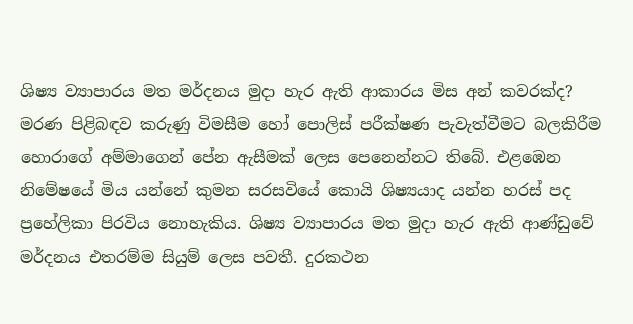ශිෂ්‍ය ව්‍යාපාරය මත මර්දනය මුදා හැර ඇති ආකාරය මිස අන් කවරක්ද?
මරණ පිළිබඳව කරුණු විමසීම හෝ පොලිස් පරීක්ෂණ පැවැත්වීමට බලකිරීම හොරාගේ අම්මාගෙන් පේන ඇසීමක් ලෙස පෙනෙන්නට තිබේ. එළඹෙන නිමේෂයේ මිය යන්නේ කුමන සරසවියේ කොයි ශිෂ්‍යයාද යන්න හරස් පද ප්‍රහේලිකා පිරවිය නොහැකිය. ශිෂ්‍ය ව්‍යාපාරය මත මුදා හැර ඇති ආණ්ඩුවේ මර්දනය එතරම්ම සියුම් ලෙස පවතී. දුරකථන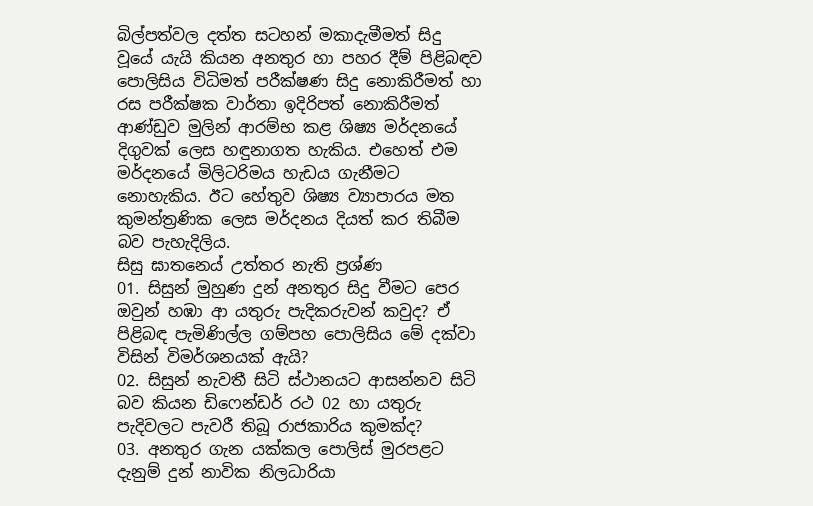බිල්පත්වල දත්ත සටහන් මකාදැමීමත් සිදු වූයේ යැයි කියන අනතුර හා පහර දීම් පිළිබඳව පොලිසිය විධිමත් පරීක්ෂණ සිදු නොකිරීමත් හා රස පරීක්ෂක වාර්තා ඉදිරිපත් නොකිරීමත් ආණ්ඩුව මුලින් ආරම්භ කළ ශිෂ්‍ය මර්දනයේ දිගුවක් ලෙස හඳුනාගත හැකිය. එහෙත් එම මර්දනයේ මිලිටරිමය හැඩය ගැනීමට නොහැකිය. ඊට හේතුව ශිෂ්‍ය ව්‍යාපාරය මත කුමන්ත්‍රණික ලෙස මර්දනය දියත් කර තිබීම බව පැහැදිලිය.
සිසු ඝාතනෙය් උත්තර නැති ප්‍රශ්ණ
01. සිසුන් මුහුණ දුන් අනතුර සිදු වීමට පෙර ඔවුන් හඹා ආ යතුරු පැදිකරුවන් කවුද? ඒ පිළිබඳ පැමිණිල්ල ගම්පහ පොලිසිය මේ දක්වා විසින් විමර්ශනයක් ඇයි?
02. සිසුන් නැවතී සිටි ස්ථානයට ආසන්නව සිටි බව කියන ඩිෆෙන්ඩර් රථ 02 හා යතුරු පැදිවලට පැවරී තිබූ රාජකාරිය කුමක්ද?
03. අනතුර ගැන යක්කල පොලිස් මුරපළට දැනුම් දුන් නාවික නිලධාරියා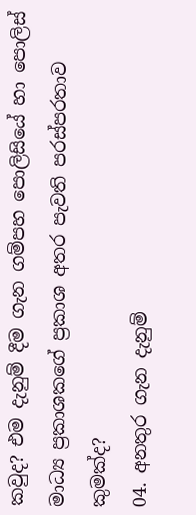කවුද? එම දැනුම් දීම ගැන ගම්පහ පොලිසියේ හා පොලිස් මාධ්‍ය ප්‍රකාශකගේ ප්‍රකාශ අතර පැවති පරස්පරතාව කුමක්ද?
04. අනතුර ගැන දැනුම්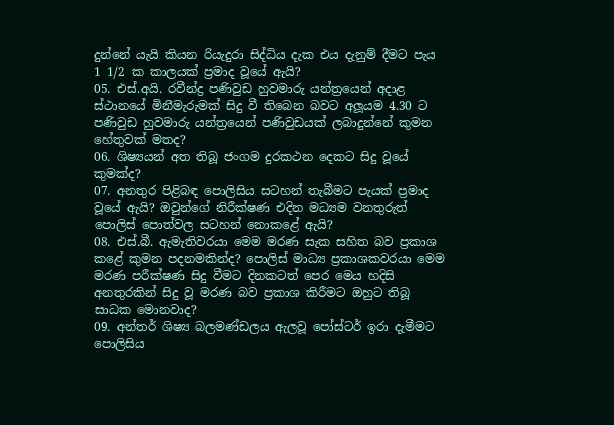දුන්නේ යැයි කියන රියැදුරා සිද්ධිය දැක එය දැනුම් දීමට පැය 1 1/2 ක කාලයක් ප්‍රමාද වූයේ ඇයි?
05. එස්.අයි. රවීන්ද්‍ර පණිවුඩ හුවමාරු යන්ත්‍රයෙන් අදාළ ස්ථානයේ මිනීමැරුමක් සිදු වී තිබෙන බවට අලූයම 4.30 ට පණිවුඩ හුවමාරු යන්ත්‍රයෙන් පණිවුඩයක් ලබාදුන්නේ කුමන හේතුවක් මතද?
06. ශිෂ්‍යයන් අත තිබූ ජංගම දුරකථන දෙකට සිදු වූයේ කුමක්ද?
07. අනතුර පිළිබඳ පොලිසිය සටහන් තැබීමට පැයක් ප්‍රමාද වූයේ ඇයි? ඔවුන්ගේ නිරීක්ෂණ එදින මධ්‍යම වනතුරුත් පොලිස් පොත්වල සටහන් නොකළේ ඇයි?
08. එස්.බී. ඇමැතිවරයා මෙම මරණ සැක සහිත බව ප්‍රකාශ කළේ කුමන පදනමකින්ද? පොලිස් මාධ්‍ය ප්‍රකාශකවරයා මෙම මරණ පරීක්ෂණ සිදු වීමට දිනකටත් පෙර මෙය හදිසි අනතුරකින් සිදු වූ මරණ බව ප්‍රකාශ කිරීමට ඔහුට තිබූ සාධක මොනවාද?
09. අන්තර් ශිෂ්‍ය බලමණ්ඩලය ඇලවූ පෝස්ටර් ඉරා දැමීමට පොලිසිය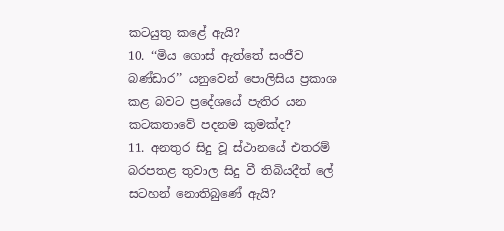කටයුතු කළේ ඇයි?
10. ‘‘මිය ගොස් ඇත්තේ සංජීව බණ්ඩාර’’ යනුවෙන් පොලිසිය ප්‍රකාශ කළ බවට ප්‍රදේශයේ පැතිර යන කටකතාවේ පදනම කුමක්ද?
11. අනතුර සිදු වූ ස්ථානයේ එතරම් බරපතළ තුවාල සිදු වී තිබියදීත් ලේ සටහන් නොතිබුණේ ඇයි?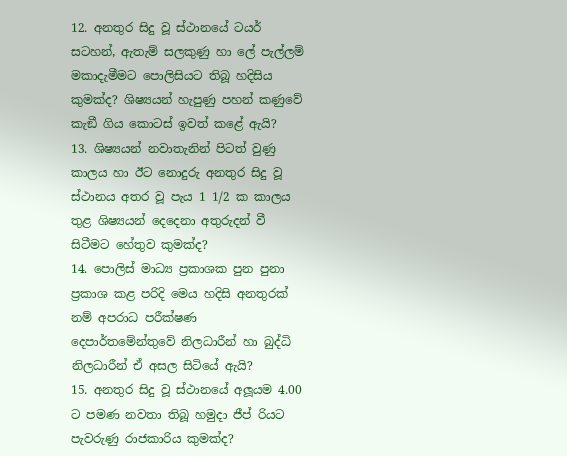12. අනතුර සිදු වූ ස්ථානයේ ටයර් සටහන්, ඇතැම් සලකුණු හා ලේ පැල්ලම් මකාදැමීමට පොලිසියට තිබූ හදිසිය කුමක්ද? ශිෂ්‍යයන් හැපුණු පහන් කණුවේ කැඞී ගිය කොටස් ඉවත් කළේ ඇයි?
13. ශිෂ්‍යයන් නවාතැනින් පිටත් වුණු කාලය හා ඊට නොදුරු අනතුර සිදු වූ ස්ථානය අතර වූ පැය 1 1/2 ක කාලය තුළ ශිෂ්‍යයන් දෙදෙනා අතුරුදන් වී සිටීමට හේතුව කුමක්ද?
14. පොලිස් මාධ්‍ය ප්‍රකාශක පුන පුනා ප්‍රකාශ කළ පරිදි මෙය හදිසි අනතුරක් නම් අපරාධ පරීක්ෂණ දෙපාර්තමේන්තුවේ නිලධාරීන් හා බුද්ධි නිලධාරීන් ඒ අසල සිටියේ ඇයි?
15. අනතුර සිදු වූ ස්ථානයේ අලූයම 4.00 ට පමණ නවතා තිබූ හමුදා ජීප් රියට පැවරුණු රාජකාරිය කුමක්ද?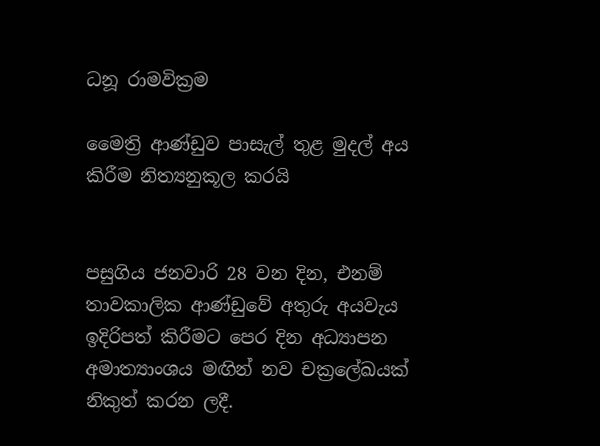ධනූ රාමවික්‍රම

මෛත්‍රි ආණ්ඩුව පාසැල් තුළ මුදල් අය කිරීම නිත්‍යනුකූල කරයි


පසුගිය ජනවාරි 28 වන දින, එනම් තාවකාලික ආණ්ඩුවේ අතුරු අයවැය ඉදිරිපත් කිරීමට පෙර දින අධ්‍යාපන අමාත්‍යාංශය මඟින් නව චක්‍රලේඛයක් නිකුත් කරන ලදී.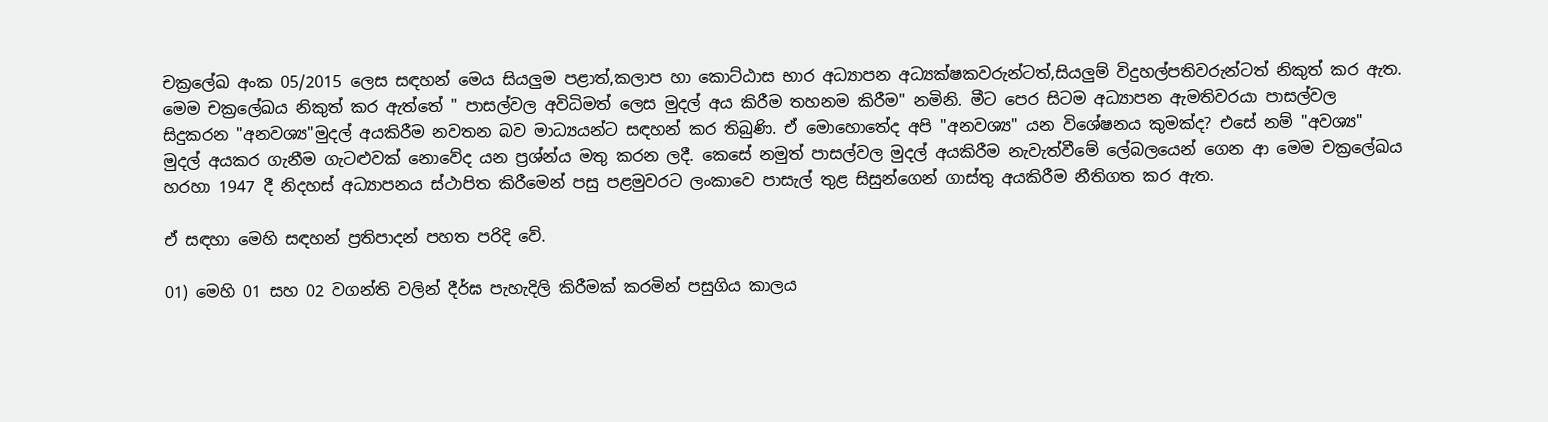චක්‍රලේඛ අංක 05/2015 ලෙස සඳහන් මෙය සියලුම පළාත්,කලාප හා කොට්ඨාස භාර අධ්‍යාපන අධ්‍යක්ෂකවරුන්ටත්,සියලුම් විදුහල්පතිවරුන්ටත් නිකුත් කර ඇත.
මෙම චක්‍රලේඛය නිකුත් කර ඇත්තේ " පාසල්වල අවිධිමත් ලෙස මුදල් අය කිරීම තහනම කිරීම" නමිනි. මීට පෙර සිටම අධ්‍යාපන ඇමතිවරයා පාසල්වල සිදුකරන "අනවශ්‍ය"මුදල් අයකිරීම නවතන බව මාධ්‍යයන්ට සඳහන් කර තිබුණි. ඒ මොහොතේද අපි "අනවශ්‍ය" යන විශේෂනය කුමක්ද? එසේ නම් "අවශ්‍ය" මුදල් අයකර ගැනීම ගැටළුවක් නොවේද යන ප්‍රශ්න්ය මතු කරන ලදී. කෙසේ නමුත් පාසල්වල මුදල් අයකිරීම නැවැත්වීමේ ලේබලයෙන් ගෙන ආ මෙම චක්‍රලේඛය හරහා 1947 දී නිදහස් අධ්‍යාපනය ස්ථාපිත කිරීමෙන් පසු පළමුවරට ලංකාවෙ පාසැල් තුළ සිසුන්ගෙන් ගාස්තු අයකිරීම නීතිගත කර ඇත.

ඒ සඳහා මෙහි සඳහන් ප්‍රතිපාදන් පහත පරිදි වේ.

01) මෙහි 01 සහ 02 වගන්ති වලින් දීර්ඝ පැහැදිලි කිරීමක් කරමින් පසුගිය කාලය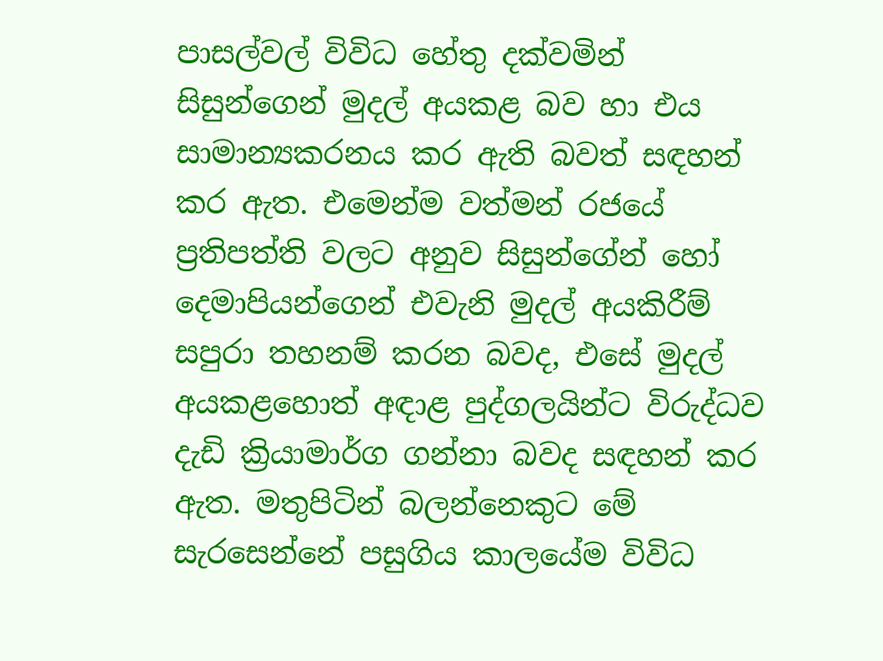පාසල්වල් විවිධ හේතු දක්වමින් සිසුන්ගෙන් මුදල් අයකළ බව හා එය සාමාන්‍යකරනය කර ඇති බවත් සඳහන් කර ඇත. එමෙන්ම වත්මන් රජයේ ප්‍රතිපත්ති වලට අනුව සිසුන්ගේන් හෝ දෙමාපියන්ගෙන් එවැනි මුදල් අයකිරීම් සපුරා තහනම් කරන බවද, එසේ මුදල් අයකළහොත් අඳාළ පුද්ගලයින්ට විරුද්ධව දැඩි ක්‍රියාමාර්ග ගන්නා බවද සඳහන් කර ඇත. මතුපිටින් බලන්නෙකුට මේ සැරසෙන්නේ පසුගිය කාලයේම විවිධ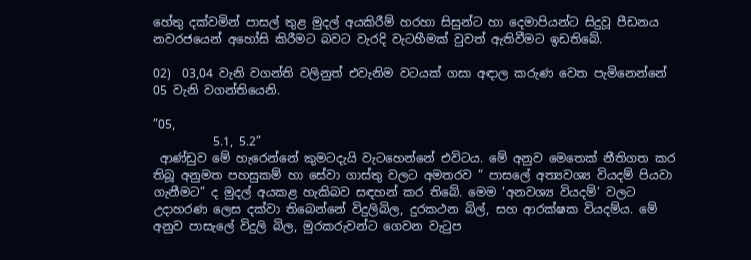හේතු දක්වමින් පාසල් තුළ මුදල් අයකිරීම් හරහා සිසුන්ට හා දෙමාපියන්ට සිදුවූ පීඩනය නවරජයෙන් අහෝසි කිරීමට බවට වැරදි වැටහීමක් වුවත් ඇතිවීමට ඉඩතිබේ.

02)  03,04 වැනි වගන්ති වලිනුත් එවැනිම වටයක් ගසා අඳාල කරුණ වෙත පැමිනෙන්නේ 05 වැනි වගන්තියෙනි.

”05,
          5.1, 5.2”
 ආණ්ඩුව මේ හැරෙන්නේ කුමටදැයි වැටහෙන්නේ එවිටය. මේ අනුව මෙතෙක් නීතිගත කර තිබූ අනුමත පහසුකම් හා සේවා ගාස්තු වලට අමතරව ” පාසලේ අත්‍යවශ්‍ය වියදම් පියවා ගැනීමට” ද මුදල් අයකළ හැකිබව සඳහන් කර තිබේ. මෙම ‘අනවශ්‍ය වියදම්‘ වලට උදාහරණ ලෙස දක්වා තිබෙන්නේ විදුලිබිල, දුරකථන බිල්, සහ ආරක්ෂක වියදම්ය. මේ අනුව පාසැලේ විදුලි බිල, මුරකරුවන්ට ගෙවන වැටුප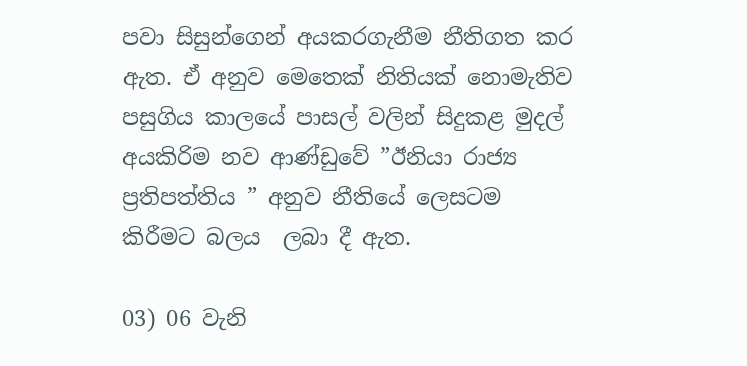පවා සිසුන්ගෙන් අයකරගැනීම නීතිගත කර ඇත. ඒ අනුව මෙතෙක් නිතියක් නොමැතිව පසුගිය කාලයේ පාසල් වලින් සිදුකළ මුදල් අයකිරිම නව ආණ්ඩුවේ ”ඊනියා රාජ්‍ය ප්‍රතිපත්තිය ” අනුව නීතියේ ලෙසටම කිරීමට බලය  ලබා දී ඇත.

03) 06 වැනි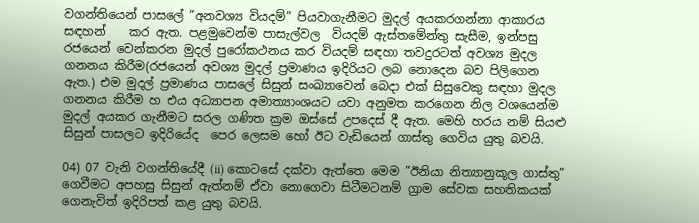වගන්තියෙන් පාසලේ ”අනවශ්‍ය වියදම්” පියවාගැනීමට මුදල් අයකරගන්නා ආකාරය සඳහන්    කර ඇත. පළමුවෙන්ම පාසැල්වල  වියදම් ඇස්තමේන්තු සැසීම, ඉන්පසු රජයෙන් වෙන්කරන මුදල් පුරෝකථනය කර වියදම් සඳහා තවදුරටත් අවශ්‍ය මුදල ගනනය කිරීම(රජයෙන් අවශ්‍ය මුදල් ප්‍රමාණය ඉදිරියට ලබ නොදෙන බව පිලිගෙන ඇත.) එම මුදල් ප්‍රමාණය පාසලේ සිසුන් සංඛ්‍යාවෙන් බෙදා එක් සිසුවෙකු සඳහා මුදල ගනනය කිරීම හ එය අධ්‍යාපන අමාත්‍යාංශයට යවා අනුමත කරගෙන නිල වශයෙන්ම මුදල් අයකර ගැනීමට සරල ගණිත ක්‍රම ඔස්සේ උපදෙස් දී ඇත. මෙහි හරය නම් සියළු සිසුන් පාසලට ඉදිරියේද  පෙර ලෙසම හෝ ඊට වැඩියෙන් ගාස්තු ගෙවිය යුතු බවයි.

04) 07 වැනි වගන්තියේදී (ii) කොටසේ දක්වා ඇත්තෙ මෙම ”ඊනියා නිත්‍යානුකූල ගාස්තු” ගෙවීමට අපහසු සිසුන් ඇත්නම් ඒවා නොගෙවා සිටීමටනම් ග්‍රාම සේවක සහතිකයක් ගෙනැවිත් ඉදිරිපත් කළ යුතු බවයි.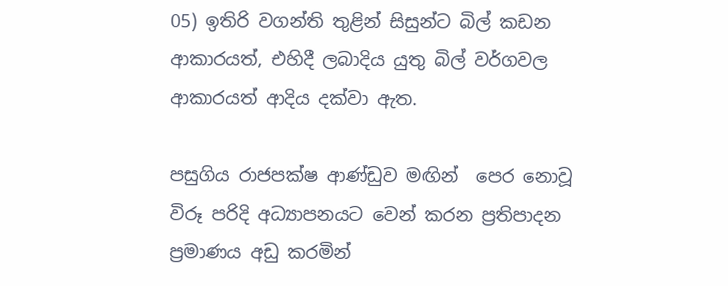05) ඉතිරි වගන්ති තුළින් සිසුන්ට බිල් කඩන ආකාරයත්, එහිදී ලබාදිය යුතු බිල් වර්ගවල ආකාරයත් ආදිය දක්වා ඇත.

පසුගිය රාජපක්ෂ ආණ්ඩුව මඟින්  පෙර නොවූ විරූ පරිදි අධ්‍යාපනයට වෙන් කරන ප්‍රතිපාදන ප්‍රමාණය අඩු කරමින්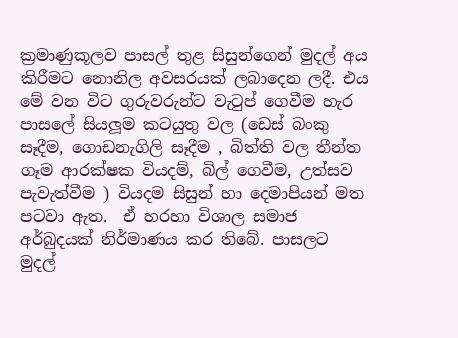ක්‍රමාණුකූලව පාසල් තුළ සිසුන්ගෙන් මුදල් අය කිරීමට නොනිල අවසරයක් ලබාදෙන ලදී. එය මේ වන විට ගුරුවරුන්ට වැටුප් ගෙවීම හැර පාසලේ සියලූම කටයුතු වල (ඩෙස් බංකු සෑදීම, ගොඩනැගිලි සෑදීම , බිත්ති වල තීන්ත ගෑම ආරක්ෂක වියදම්, බිල් ගෙවීම, උත්සව පැවැත්වීම ) වියදම සිසුන් හා දෙමාපියන් මත පටවා ඇත.  ඒ හරහා විශාල සමාජ අර්බුදයක් නිර්මාණය කර තිබේ. පාසලට මුදල්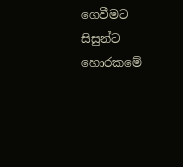ගෙවීමට සිසුන්ට හොරකමේ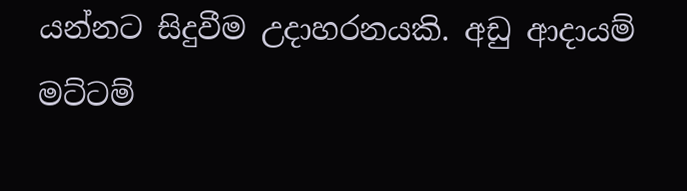යන්නට සිදුවීම උදාහරනයකි. අඩු ආදායම් මට්ටම්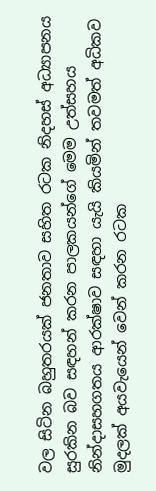වල සිටින බහුතරයක් ජනතාව සහිත රටක නිදහස් අධ්‍යාපනය සුරකින බව සඳහන් කරන පාලකයන්ගේ මෙම උත්සහය නින්දාසහගතය ආරක්ෂාව සඳහා යැයි කියමින් තවමත් අධිකව මුදලක් අයවැයෙන් වෙන් කරන රටක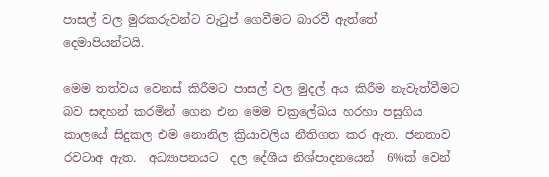පාසල් වල මුරකරුවන්ට වැටුප් ගෙවීමට බාරවී ඇත්තේ දෙමාපියන්ටයි.

මෙම තත්වය වෙනස් කිරීමට පාසල් වල මුදල් අය කිරීම නැවැත්වීමට  බව සඳහන් කරමින් ගෙන එන මෙම චක්‍රලේඛය හරහා පසුගිය කාලයේ සිදුකල එම නොනිල ක්‍රියාවලිය නීතිගත කර ඇත. ජනතාව රවටාඅ ඇත.  අධ්‍යාපනයට  දල දේශීය නිශ්පාදනයෙන්  6%ක් වෙන්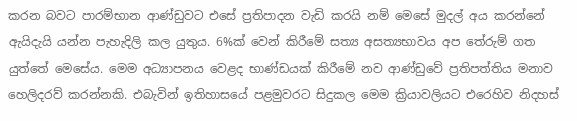කරන බවට පාරම්භාන ආණ්ඩුවට එසේ ප්‍රතිපාදන වැඩි කරයි නම් මෙසේ මුදල් අය කරන්නේ ඇයිදැයි යන්න පැහැදිලි කල යුතුය. 6%ක් වෙන් කිරීමේ සත්‍ය අසත්‍යභාවය අප තේරුම් ගත යුත්තේ මෙසේය. මෙම අධ්‍යාපනය වෙළද භාණ්ඩයක් කිරීමේ නව ආණ්ඩුවේ ප්‍රතිපත්තිය මනාව හෙලිදරව් කරන්නකි. එබැවින් ඉතිහාසයේ පළමුවරට සිදුකල මෙම ක්‍රියාවලියට එරෙහිව නිදහස්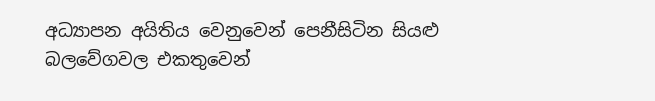අධ්‍යාපන අයිතිය වෙනුවෙන් පෙනීසිටින සියළු බලවේගවල එකතුවෙන්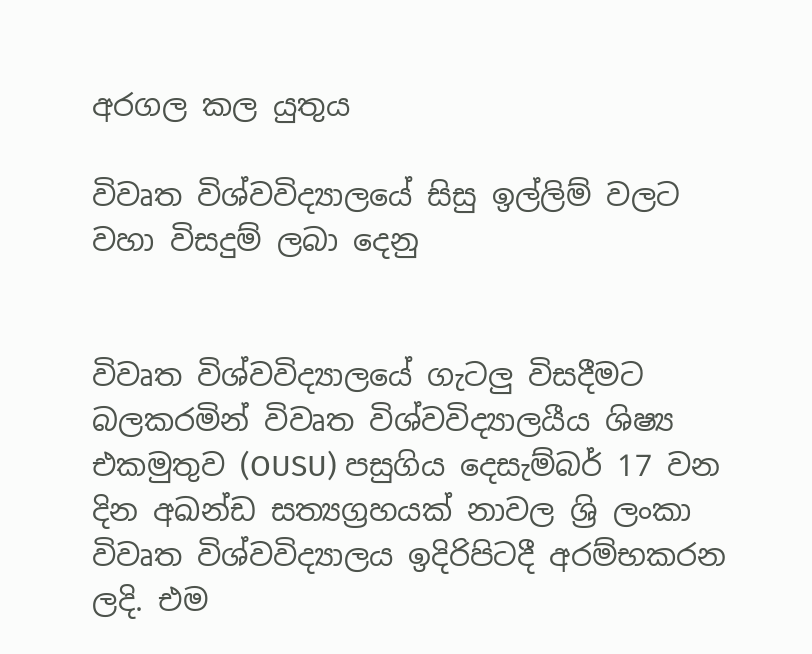අරගල කල යුතුය

විවෘත විශ්වවිද්‍යාලයේ සිසු ඉල්ලිම් වලට වහා විසදුම් ලබා දෙනු


විවෘත විශ්වවිද්‍යාලයේ ගැටලු විසදීමට බලකරමින් විවෘත විශ්වවිද්‍යාලයීය ශිෂ්‍ය එකමුතුව (OUSU) පසුගිය දෙසැම්බර් 17 වන දින අඛන්ඩ සත්‍යග්‍රහයක් නාවල ශ්‍රි ලංකා විවෘත විශ්වවිද්‍යාලය ඉදිරිපිටදී අරම්භකරන ලදි. එම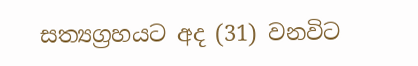සත්‍යග්‍රහයට අද (31) වනවිට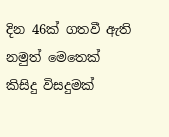දින 46ක් ගතවී ඇති නමුත් මෙතෙක් කිසිදු විසදුමක්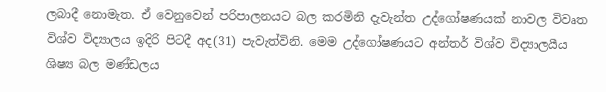ලබාදී නොමැත. ඒ වෙනුවෙන් පරිපාලනයට බල කරමිනි දැවැන්ත උද්ගෝෂණයක් නාවල විවෘත විශ්ව විද්‍යාලය ඉදිරි පිටදී අද(31) පැවැත්විනි. මෙම උද්ගෝෂණයට අන්තර් විශ්ව විද්‍යාලයීය ශිෂ්‍ය බල මණ්ඩලය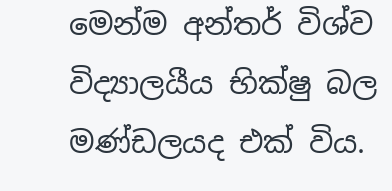මෙන්ම අන්තර් විශ්ව විද්‍යාලයීය භික්ෂු බල මණ්ඩලයද එක් විය.